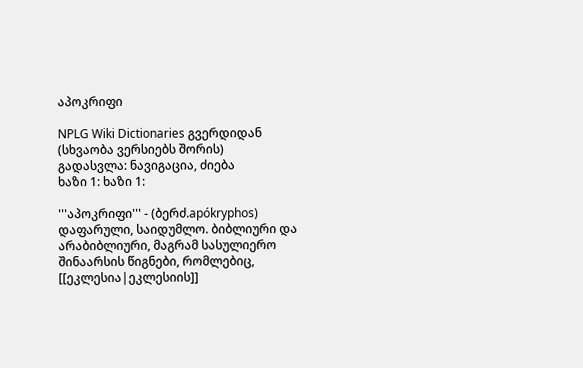აპოკრიფი

NPLG Wiki Dictionaries გვერდიდან
(სხვაობა ვერსიებს შორის)
გადასვლა: ნავიგაცია, ძიება
ხაზი 1: ხაზი 1:

'''აპოკრიფი''' - (ბერძ.apókryphos) დაფარული, საიდუმლო. ბიბლიური და არაბიბლიური, მაგრამ სასულიერო შინაარსის წიგნები, რომლებიც, [[ეკლესია|ეკლესიის]]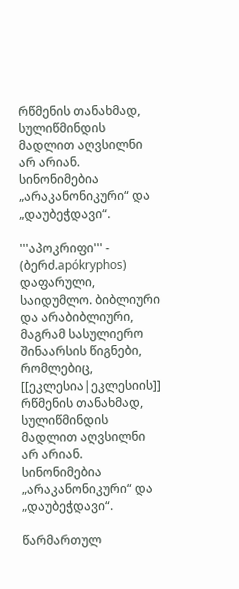რწმენის თანახმად, სულიწმინდის მადლით აღვსილნი არ არიან. სინონიმებია „არაკანონიკური“ და „დაუბეჭდავი“.

'''აპოკრიფი''' - (ბერძ.apókryphos) დაფარული, საიდუმლო. ბიბლიური და არაბიბლიური, მაგრამ სასულიერო შინაარსის წიგნები, რომლებიც, [[ეკლესია|ეკლესიის]] რწმენის თანახმად, სულიწმინდის მადლით აღვსილნი არ არიან. სინონიმებია „არაკანონიკური“ და „დაუბეჭდავი“.

წარმართულ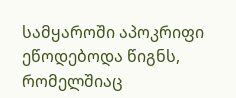სამყაროში აპოკრიფი ეწოდებოდა წიგნს, რომელშიაც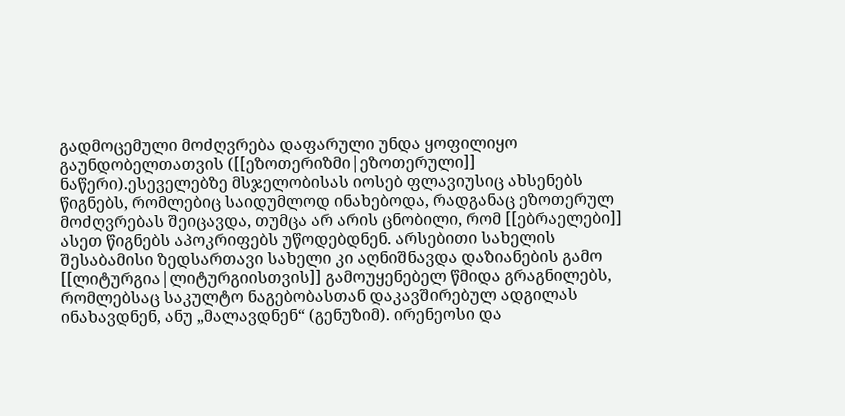გადმოცემული მოძღვრება დაფარული უნდა ყოფილიყო გაუნდობელთათვის ([[ეზოთერიზმი|ეზოთერული]] ნაწერი).ესეველებზე მსჯელობისას იოსებ ფლავიუსიც ახსენებს წიგნებს, რომლებიც საიდუმლოდ ინახებოდა, რადგანაც ეზოთერულ მოძღვრებას შეიცავდა, თუმცა არ არის ცნობილი, რომ [[ებრაელები]] ასეთ წიგნებს აპოკრიფებს უწოდებდნენ. არსებითი სახელის შესაბამისი ზედსართავი სახელი კი აღნიშნავდა დაზიანების გამო [[ლიტურგია|ლიტურგიისთვის]] გამოუყენებელ წმიდა გრაგნილებს, რომლებსაც საკულტო ნაგებობასთან დაკავშირებულ ადგილას ინახავდნენ, ანუ „მალავდნენ“ (გენუზიმ). ირენეოსი და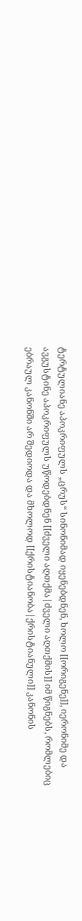ტერტულიანე აპოკრიფულს „ცრუს“ სინონიმად იყენებდნენ, ხოლო [[ორიგენე]], იერონიმე და ავგუსტინე აპოკრიფულს უწოდებდნენ [[ძველი აღთქმა|ძველი აღთქმის]] იმ წიგნებს, რომლებიც ებრაულ კანონში არ შედიოდა და მხოლოდ [[ქრისტიანობა|ქრისტიანული]] კანონის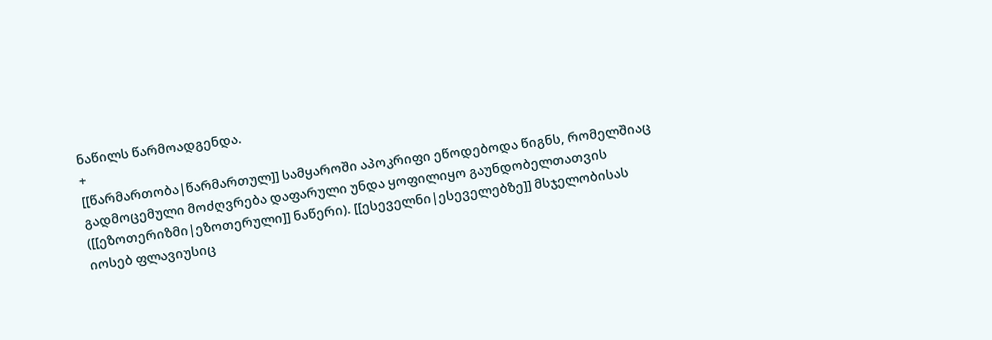ნაწილს წარმოადგენდა.
+
[[წარმართობა|წარმართულ]] სამყაროში აპოკრიფი ეწოდებოდა წიგნს, რომელშიაც გადმოცემული მოძღვრება დაფარული უნდა ყოფილიყო გაუნდობელთათვის ([[ეზოთერიზმი|ეზოთერული]] ნაწერი). [[ესეველნი|ესეველებზე]] მსჯელობისას იოსებ ფლავიუსიც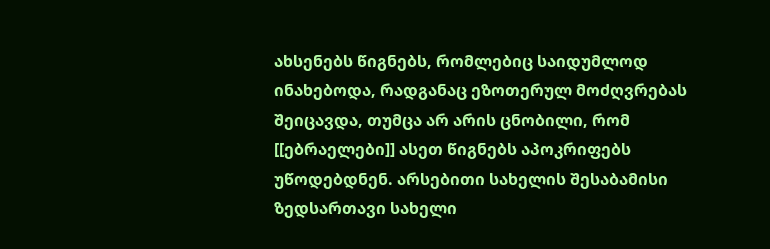ახსენებს წიგნებს, რომლებიც საიდუმლოდ ინახებოდა, რადგანაც ეზოთერულ მოძღვრებას შეიცავდა, თუმცა არ არის ცნობილი, რომ [[ებრაელები]] ასეთ წიგნებს აპოკრიფებს უწოდებდნენ. არსებითი სახელის შესაბამისი ზედსართავი სახელი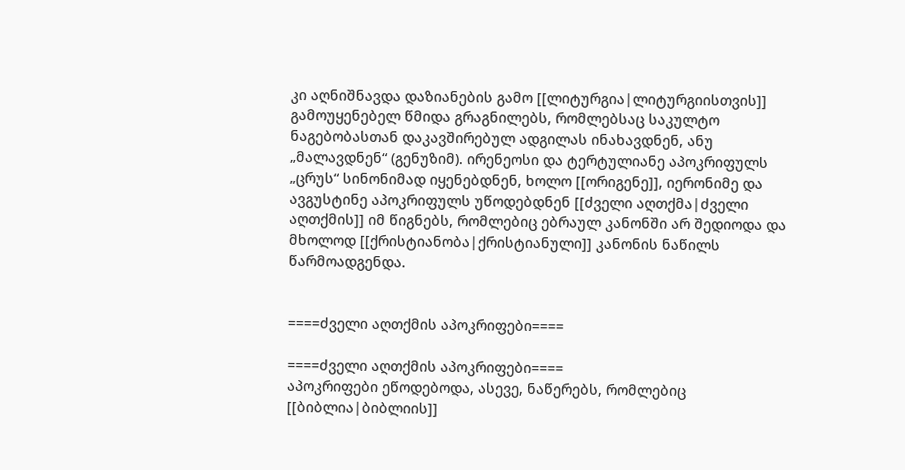კი აღნიშნავდა დაზიანების გამო [[ლიტურგია|ლიტურგიისთვის]] გამოუყენებელ წმიდა გრაგნილებს, რომლებსაც საკულტო ნაგებობასთან დაკავშირებულ ადგილას ინახავდნენ, ანუ „მალავდნენ“ (გენუზიმ). ირენეოსი და ტერტულიანე აპოკრიფულს „ცრუს“ სინონიმად იყენებდნენ, ხოლო [[ორიგენე]], იერონიმე და ავგუსტინე აპოკრიფულს უწოდებდნენ [[ძველი აღთქმა|ძველი აღთქმის]] იმ წიგნებს, რომლებიც ებრაულ კანონში არ შედიოდა და მხოლოდ [[ქრისტიანობა|ქრისტიანული]] კანონის ნაწილს წარმოადგენდა.


====ძველი აღთქმის აპოკრიფები====

====ძველი აღთქმის აპოკრიფები====
აპოკრიფები ეწოდებოდა, ასევე, ნაწერებს, რომლებიც [[ბიბლია|ბიბლიის]]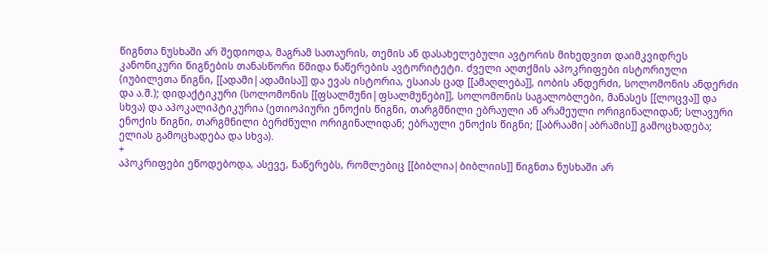წიგნთა ნუსხაში არ შედიოდა, მაგრამ სათაურის, თემის ან დასახელებული ავტორის მიხედვით დაიმკვიდრეს კანონიკური წიგნების თანასწორი წმიდა ნაწერების ავტორიტეტი. ძველი აღთქმის აპოკრიფები ისტორიული (იუბილეთა წიგნი, [[ადამი|ადამისა]] და ევას ისტორია, ესაიას ცად [[ამაღლება]], იობის ანდერძი, სოლომონის ანდერძი და ა.შ.); დიდაქტიკური (სოლომონის [[ფსალმუნი|ფსალმუნები]], სოლომონის საგალობლები, მანასეს [[ლოცვა]] და სხვა) და აპოკალიპტიკურია (ეთიოპიური ენოქის წიგნი, თარგმნილი ებრაული ან არამეული ორიგინალიდან; სლავური ენოქის წიგნი, თარგმნილი ბერძნული ორიგინალიდან; ებრაული ენოქის წიგნი; [[აბრაამი|აბრამის]] გამოცხადება; ელიას გამოცხადება და სხვა).
+
აპოკრიფები ეწოდებოდა, ასევე, ნაწერებს, რომლებიც [[ბიბლია|ბიბლიის]] წიგნთა ნუსხაში არ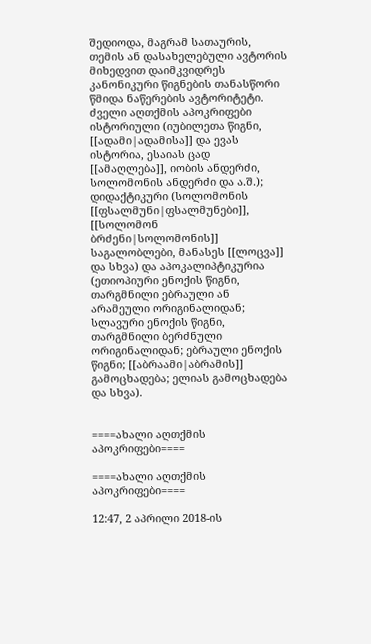შედიოდა, მაგრამ სათაურის, თემის ან დასახელებული ავტორის მიხედვით დაიმკვიდრეს კანონიკური წიგნების თანასწორი წმიდა ნაწერების ავტორიტეტი. ძველი აღთქმის აპოკრიფები ისტორიული (იუბილეთა წიგნი, [[ადამი|ადამისა]] და ევას ისტორია, ესაიას ცად [[ამაღლება]], იობის ანდერძი, სოლომონის ანდერძი და ა.შ.); დიდაქტიკური (სოლომონის [[ფსალმუნი|ფსალმუნები]], [[სოლომონ ბრძენი|სოლომონის]] საგალობლები, მანასეს [[ლოცვა]] და სხვა) და აპოკალიპტიკურია (ეთიოპიური ენოქის წიგნი, თარგმნილი ებრაული ან არამეული ორიგინალიდან; სლავური ენოქის წიგნი, თარგმნილი ბერძნული ორიგინალიდან; ებრაული ენოქის წიგნი; [[აბრაამი|აბრამის]] გამოცხადება; ელიას გამოცხადება და სხვა).


====ახალი აღთქმის აპოკრიფები====

====ახალი აღთქმის აპოკრიფები====

12:47, 2 აპრილი 2018-ის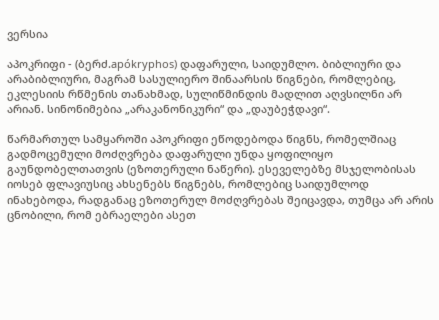ვერსია

აპოკრიფი - (ბერძ.apókryphos) დაფარული, საიდუმლო. ბიბლიური და არაბიბლიური, მაგრამ სასულიერო შინაარსის წიგნები, რომლებიც, ეკლესიის რწმენის თანახმად, სულიწმინდის მადლით აღვსილნი არ არიან. სინონიმებია „არაკანონიკური“ და „დაუბეჭდავი“.

წარმართულ სამყაროში აპოკრიფი ეწოდებოდა წიგნს, რომელშიაც გადმოცემული მოძღვრება დაფარული უნდა ყოფილიყო გაუნდობელთათვის (ეზოთერული ნაწერი). ესეველებზე მსჯელობისას იოსებ ფლავიუსიც ახსენებს წიგნებს, რომლებიც საიდუმლოდ ინახებოდა, რადგანაც ეზოთერულ მოძღვრებას შეიცავდა, თუმცა არ არის ცნობილი, რომ ებრაელები ასეთ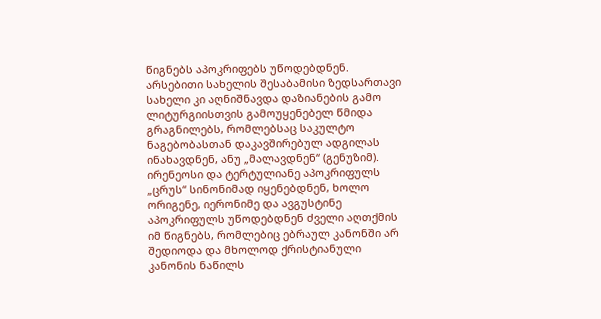წიგნებს აპოკრიფებს უწოდებდნენ. არსებითი სახელის შესაბამისი ზედსართავი სახელი კი აღნიშნავდა დაზიანების გამო ლიტურგიისთვის გამოუყენებელ წმიდა გრაგნილებს, რომლებსაც საკულტო ნაგებობასთან დაკავშირებულ ადგილას ინახავდნენ, ანუ „მალავდნენ“ (გენუზიმ). ირენეოსი და ტერტულიანე აპოკრიფულს „ცრუს“ სინონიმად იყენებდნენ, ხოლო ორიგენე, იერონიმე და ავგუსტინე აპოკრიფულს უწოდებდნენ ძველი აღთქმის იმ წიგნებს, რომლებიც ებრაულ კანონში არ შედიოდა და მხოლოდ ქრისტიანული კანონის ნაწილს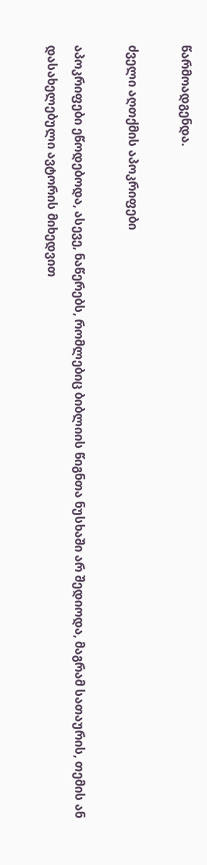წარმოადგენდა.

ძველი აღთქმის აპოკრიფები

აპოკრიფები ეწოდებოდა, ასევე, ნაწერებს, რომლებიც ბიბლიის წიგნთა ნუსხაში არ შედიოდა, მაგრამ სათაურის, თემის ან დასახელებული ავტორის მიხედვით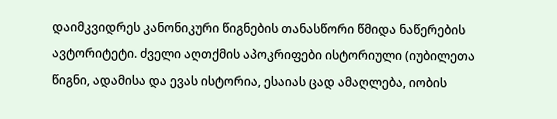დაიმკვიდრეს კანონიკური წიგნების თანასწორი წმიდა ნაწერების ავტორიტეტი. ძველი აღთქმის აპოკრიფები ისტორიული (იუბილეთა წიგნი, ადამისა და ევას ისტორია, ესაიას ცად ამაღლება, იობის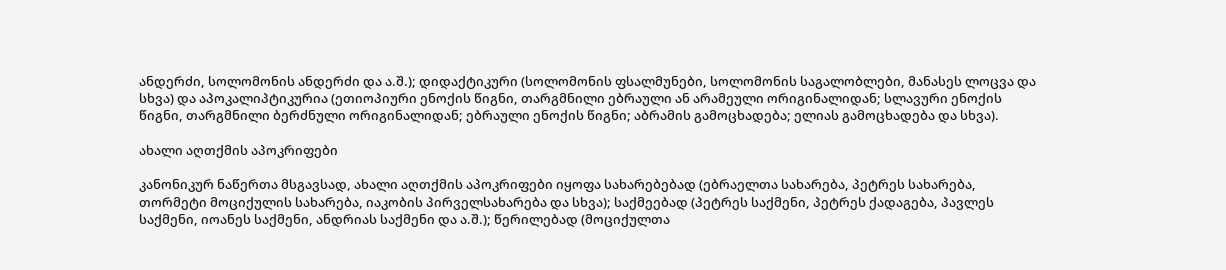ანდერძი, სოლომონის ანდერძი და ა.შ.); დიდაქტიკური (სოლომონის ფსალმუნები, სოლომონის საგალობლები, მანასეს ლოცვა და სხვა) და აპოკალიპტიკურია (ეთიოპიური ენოქის წიგნი, თარგმნილი ებრაული ან არამეული ორიგინალიდან; სლავური ენოქის წიგნი, თარგმნილი ბერძნული ორიგინალიდან; ებრაული ენოქის წიგნი; აბრამის გამოცხადება; ელიას გამოცხადება და სხვა).

ახალი აღთქმის აპოკრიფები

კანონიკურ ნაწერთა მსგავსად, ახალი აღთქმის აპოკრიფები იყოფა სახარებებად (ებრაელთა სახარება, პეტრეს სახარება, თორმეტი მოციქულის სახარება, იაკობის პირველსახარება და სხვა); საქმეებად (პეტრეს საქმენი, პეტრეს ქადაგება, პავლეს საქმენი, იოანეს საქმენი, ანდრიას საქმენი და ა.შ.); წერილებად (მოციქულთა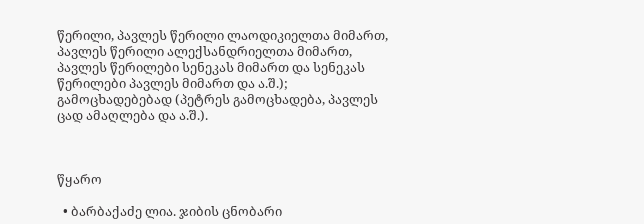წერილი, პავლეს წერილი ლაოდიკიელთა მიმართ, პავლეს წერილი ალექსანდრიელთა მიმართ, პავლეს წერილები სენეკას მიმართ და სენეკას წერილები პავლეს მიმართ და ა.შ.); გამოცხადებებად (პეტრეს გამოცხადება, პავლეს ცად ამაღლება და ა.შ.).



წყარო

  • ბარბაქაძე ლია. ჯიბის ცნობარი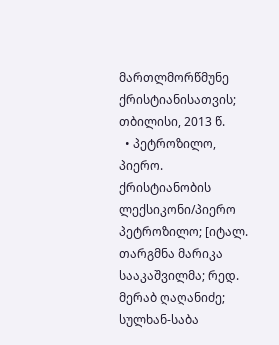მართლმორწმუნე ქრისტიანისათვის; თბილისი, 2013 წ.
  • პეტროზილო, პიერო. ქრისტიანობის ლექსიკონი/პიერო პეტროზილო; [იტალ. თარგმნა მარიკა სააკაშვილმა; რედ. მერაბ ღაღანიძე; სულხან-საბა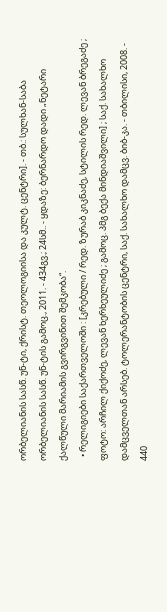ორბელიანის სასწ. უნ-ტი, ქრისტ. თეოლოგიისა და კულტ. ცენტრი]. - თბ.: სულხან-საბა ორბელიანის სასწ. უნ-ტის გამოც., 2011. - 434გვ.; 24სმ.. - ყდაზე: ბერნარდო დადი „ნეტარი ქალწული მარიამის გვირგვინით შემკობა“.
  • რელიგიები საქართველოში : [კრებული / რედ. ზურაბ კიკნაძე, სტილის რედ. ლევან ბრეგაძე ; ფოტო: არჩილ ქიქოძე, ლევან ხერხეულიძე ; გამოც. პმგ ბექა მინდიაშვილი] ; საქ. სახალხო დამცველთან არსებ. ტოლერანტობის ცენტრი, საქ. სახალხო დამცვ. ბიბ-კა. - თბილისი, 2008. - 440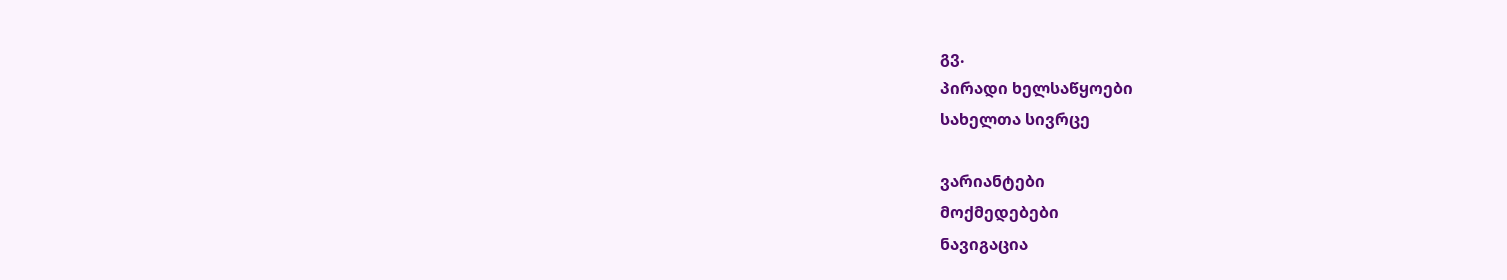გვ.
პირადი ხელსაწყოები
სახელთა სივრცე

ვარიანტები
მოქმედებები
ნავიგაცია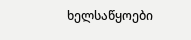ხელსაწყოები